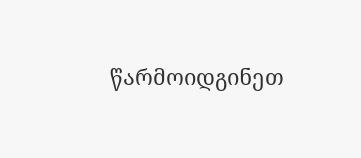წარმოიდგინეთ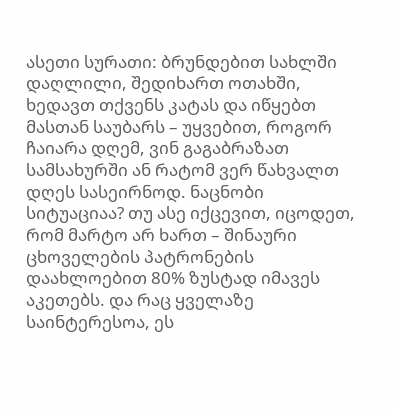ასეთი სურათი: ბრუნდებით სახლში დაღლილი, შედიხართ ოთახში, ხედავთ თქვენს კატას და იწყებთ მასთან საუბარს – უყვებით, როგორ ჩაიარა დღემ, ვინ გაგაბრაზათ სამსახურში ან რატომ ვერ წახვალთ დღეს სასეირნოდ. ნაცნობი სიტუაციაა? თუ ასე იქცევით, იცოდეთ, რომ მარტო არ ხართ – შინაური ცხოველების პატრონების დაახლოებით 80% ზუსტად იმავეს აკეთებს. და რაც ყველაზე საინტერესოა, ეს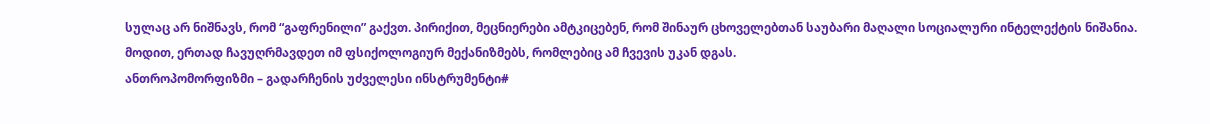სულაც არ ნიშნავს, რომ “გაფრენილი” გაქვთ. პირიქით, მეცნიერები ამტკიცებენ, რომ შინაურ ცხოველებთან საუბარი მაღალი სოციალური ინტელექტის ნიშანია.
მოდით, ერთად ჩავუღრმავდეთ იმ ფსიქოლოგიურ მექანიზმებს, რომლებიც ამ ჩვევის უკან დგას.
ანთროპომორფიზმი – გადარჩენის უძველესი ინსტრუმენტი#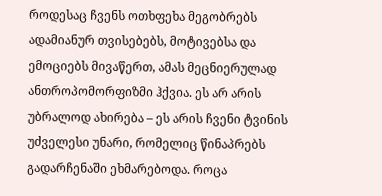როდესაც ჩვენს ოთხფეხა მეგობრებს ადამიანურ თვისებებს, მოტივებსა და ემოციებს მივაწერთ, ამას მეცნიერულად ანთროპომორფიზმი ჰქვია. ეს არ არის უბრალოდ ახირება – ეს არის ჩვენი ტვინის უძველესი უნარი, რომელიც წინაპრებს გადარჩენაში ეხმარებოდა. როცა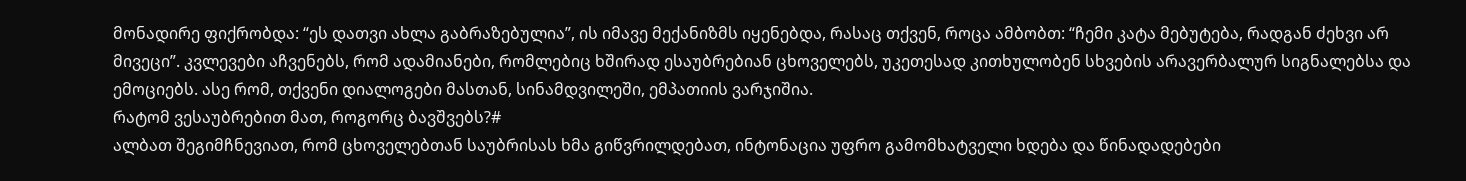მონადირე ფიქრობდა: “ეს დათვი ახლა გაბრაზებულია”, ის იმავე მექანიზმს იყენებდა, რასაც თქვენ, როცა ამბობთ: “ჩემი კატა მებუტება, რადგან ძეხვი არ მივეცი”. კვლევები აჩვენებს, რომ ადამიანები, რომლებიც ხშირად ესაუბრებიან ცხოველებს, უკეთესად კითხულობენ სხვების არავერბალურ სიგნალებსა და ემოციებს. ასე რომ, თქვენი დიალოგები მასთან, სინამდვილეში, ემპათიის ვარჯიშია.
რატომ ვესაუბრებით მათ, როგორც ბავშვებს?#
ალბათ შეგიმჩნევიათ, რომ ცხოველებთან საუბრისას ხმა გიწვრილდებათ, ინტონაცია უფრო გამომხატველი ხდება და წინადადებები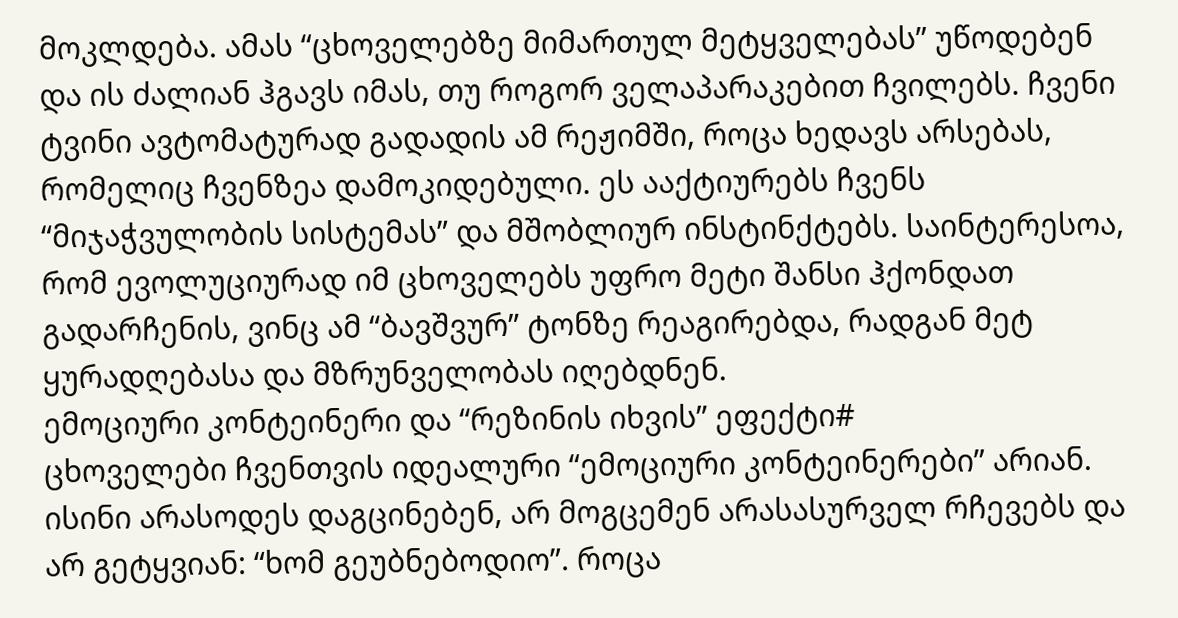მოკლდება. ამას “ცხოველებზე მიმართულ მეტყველებას” უწოდებენ და ის ძალიან ჰგავს იმას, თუ როგორ ველაპარაკებით ჩვილებს. ჩვენი ტვინი ავტომატურად გადადის ამ რეჟიმში, როცა ხედავს არსებას, რომელიც ჩვენზეა დამოკიდებული. ეს ააქტიურებს ჩვენს “მიჯაჭვულობის სისტემას” და მშობლიურ ინსტინქტებს. საინტერესოა, რომ ევოლუციურად იმ ცხოველებს უფრო მეტი შანსი ჰქონდათ გადარჩენის, ვინც ამ “ბავშვურ” ტონზე რეაგირებდა, რადგან მეტ ყურადღებასა და მზრუნველობას იღებდნენ.
ემოციური კონტეინერი და “რეზინის იხვის” ეფექტი#
ცხოველები ჩვენთვის იდეალური “ემოციური კონტეინერები” არიან. ისინი არასოდეს დაგცინებენ, არ მოგცემენ არასასურველ რჩევებს და არ გეტყვიან: “ხომ გეუბნებოდიო”. როცა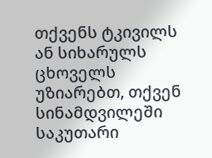თქვენს ტკივილს ან სიხარულს ცხოველს უზიარებთ, თქვენ სინამდვილეში საკუთარი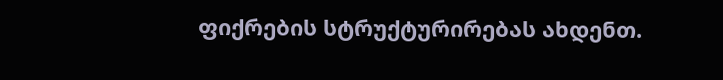ფიქრების სტრუქტურირებას ახდენთ.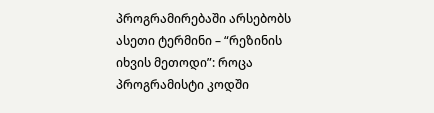პროგრამირებაში არსებობს ასეთი ტერმინი – “რეზინის იხვის მეთოდი”: როცა პროგრამისტი კოდში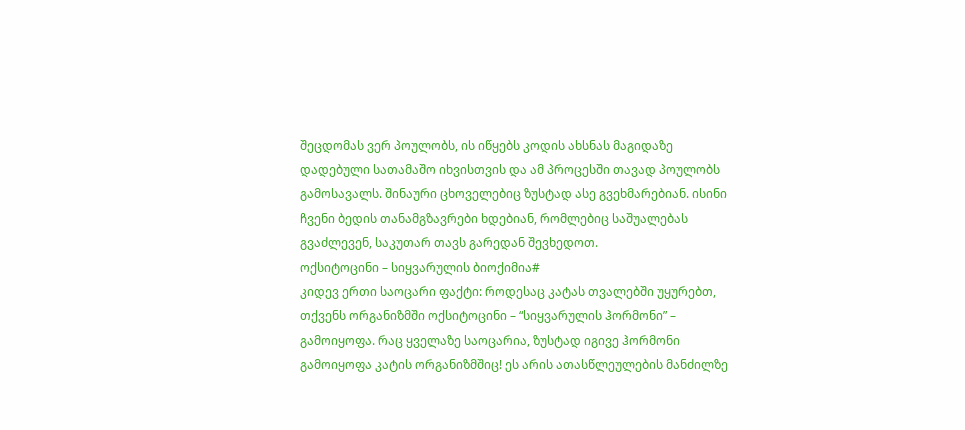შეცდომას ვერ პოულობს, ის იწყებს კოდის ახსნას მაგიდაზე დადებული სათამაშო იხვისთვის და ამ პროცესში თავად პოულობს გამოსავალს. შინაური ცხოველებიც ზუსტად ასე გვეხმარებიან. ისინი ჩვენი ბედის თანამგზავრები ხდებიან, რომლებიც საშუალებას გვაძლევენ, საკუთარ თავს გარედან შევხედოთ.
ოქსიტოცინი – სიყვარულის ბიოქიმია#
კიდევ ერთი საოცარი ფაქტი: როდესაც კატას თვალებში უყურებთ, თქვენს ორგანიზმში ოქსიტოცინი – “სიყვარულის ჰორმონი” – გამოიყოფა. რაც ყველაზე საოცარია, ზუსტად იგივე ჰორმონი გამოიყოფა კატის ორგანიზმშიც! ეს არის ათასწლეულების მანძილზე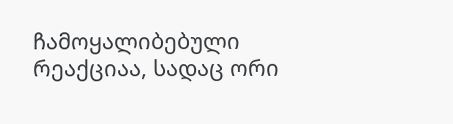ჩამოყალიბებული რეაქციაა, სადაც ორი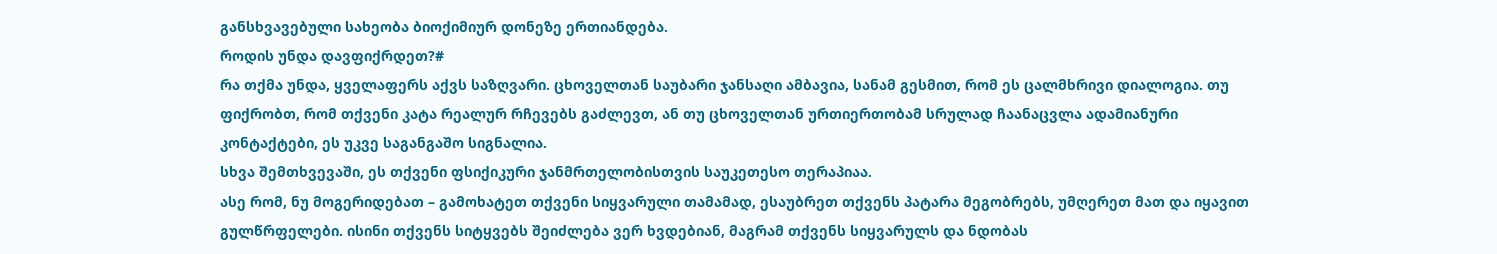განსხვავებული სახეობა ბიოქიმიურ დონეზე ერთიანდება.
როდის უნდა დავფიქრდეთ?#
რა თქმა უნდა, ყველაფერს აქვს საზღვარი. ცხოველთან საუბარი ჯანსაღი ამბავია, სანამ გესმით, რომ ეს ცალმხრივი დიალოგია. თუ ფიქრობთ, რომ თქვენი კატა რეალურ რჩევებს გაძლევთ, ან თუ ცხოველთან ურთიერთობამ სრულად ჩაანაცვლა ადამიანური კონტაქტები, ეს უკვე საგანგაშო სიგნალია.
სხვა შემთხვევაში, ეს თქვენი ფსიქიკური ჯანმრთელობისთვის საუკეთესო თერაპიაა.
ასე რომ, ნუ მოგერიდებათ – გამოხატეთ თქვენი სიყვარული თამამად, ესაუბრეთ თქვენს პატარა მეგობრებს, უმღერეთ მათ და იყავით გულწრფელები. ისინი თქვენს სიტყვებს შეიძლება ვერ ხვდებიან, მაგრამ თქვენს სიყვარულს და ნდობას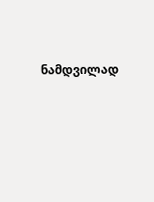ნამდვილად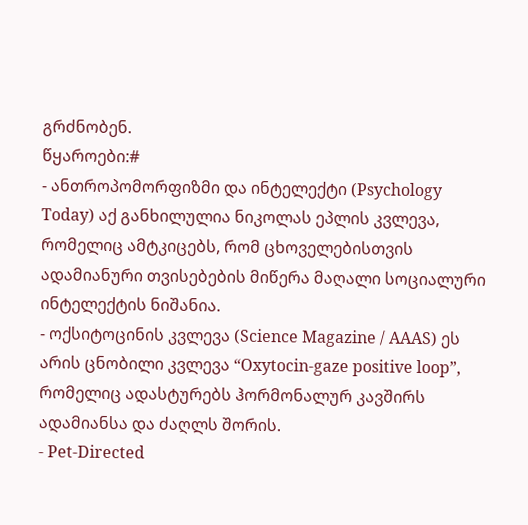გრძნობენ.
წყაროები:#
- ანთროპომორფიზმი და ინტელექტი (Psychology Today) აქ განხილულია ნიკოლას ეპლის კვლევა, რომელიც ამტკიცებს, რომ ცხოველებისთვის ადამიანური თვისებების მიწერა მაღალი სოციალური ინტელექტის ნიშანია.
- ოქსიტოცინის კვლევა (Science Magazine / AAAS) ეს არის ცნობილი კვლევა “Oxytocin-gaze positive loop”, რომელიც ადასტურებს ჰორმონალურ კავშირს ადამიანსა და ძაღლს შორის.
- Pet-Directed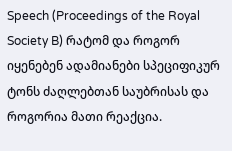Speech (Proceedings of the Royal Society B) რატომ და როგორ იყენებენ ადამიანები სპეციფიკურ ტონს ძაღლებთან საუბრისას და როგორია მათი რეაქცია.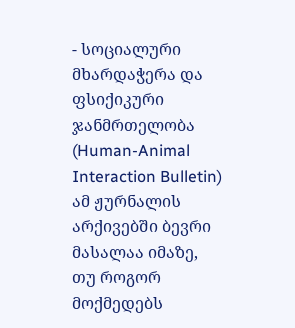- სოციალური მხარდაჭერა და ფსიქიკური ჯანმრთელობა (Human-Animal Interaction Bulletin) ამ ჟურნალის არქივებში ბევრი მასალაა იმაზე, თუ როგორ მოქმედებს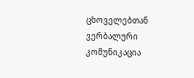ცხოველებთან ვერბალური კომუნიკაცია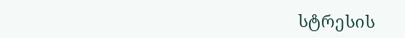სტრესის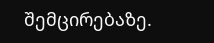შემცირებაზე.